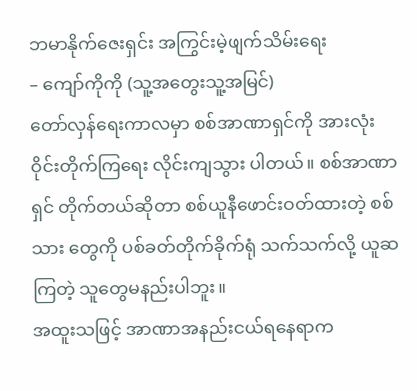ဘမာနိုက်ဇေးရှင်း အကြွင်းမဲ့ဖျက်သိမ်းရေး
– ကျော်ကိုကို (သူ့အတွေးသူ့အမြင်)
တော်လှန်ရေးကာလမှာ စစ်အာဏာရှင်ကို အားလုံးဝိုင်းတိုက်ကြရေး လိုင်းကျသွား ပါတယ်။ စစ်အာဏာရှင် တိုက်တယ်ဆိုတာ စစ်ယူနီဖောင်းဝတ်ထားတဲ့ စစ်သား တွေကို ပစ်ခတ်တိုက်ခိုက်ရုံ သက်သက်လို့ ယူဆကြတဲ့ သူတွေမနည်းပါဘူး။
အထူးသဖြင့် အာဏာအနည်းငယ်ရနေရာက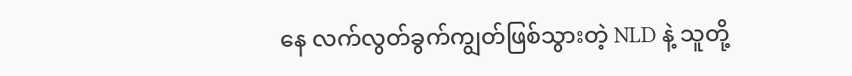နေ လက်လွတ်ခွက်ကျွတ်ဖြစ်သွားတဲ့ NLD နဲ့ သူတို့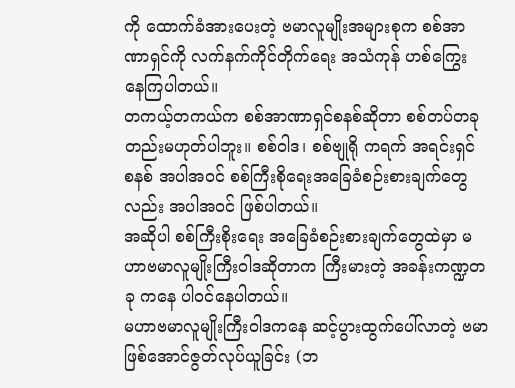ကို ထောက်ခံအားပေးတဲ့ ဗမာလူမျိုးအများစုက စစ်အာဏာရှင်ကို လက်နက်ကိုင်တိုက်ရေး အသံကုန် ဟစ်ကြွေး နေကြပါတယ်။
တကယ့်တကယ်က စစ်အာဏာရှင်စနစ်ဆိုတာ စစ်တပ်တခုတည်းမဟုတ်ပါဘူး။ စစ်ဝါဒ၊ စစ်ဗျုရို ကရက် အရင်းရှင် စနစ် အပါအဝင် စစ်ကြီးစိုရေးအခြေခံစဉ်းစားချက်တွေလည်း အပါအဝင် ဖြစ်ပါတယ်။
အဆိုပါ စစ်ကြီးစိုးရေး အခြေခံစဉ်းစားချက်တွေထဲမှာ မဟာဗမာလူမျိုးကြီးဝါဒဆိုတာက ကြီးမားတဲ့ အခန်းကဏ္ဍတခု ကနေ ပါဝင်နေပါတယ်။
မဟာဗမာလူမျိုးကြီးဝါဒကနေ ဆင့်ပွားထွက်ပေါ်လာတဲ့ ဗမာဖြစ်အောင်ဇွတ်လုပ်ယူခြင်း (ဘ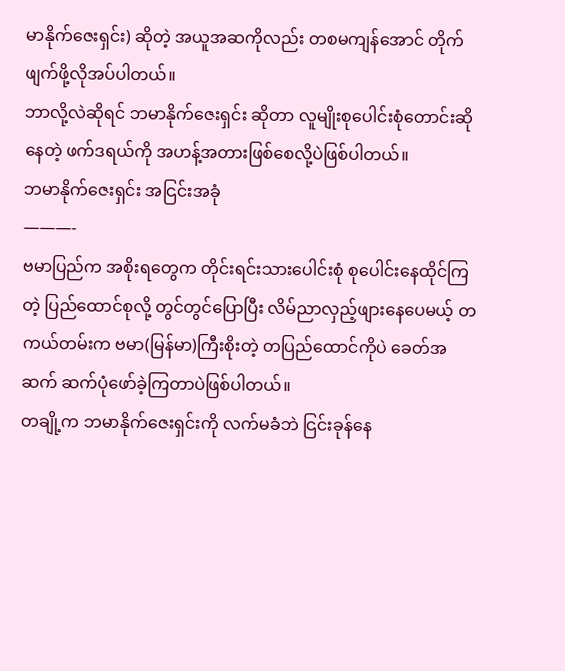မာနိုက်ဇေးရှင်း) ဆိုတဲ့ အယူအဆကိုလည်း တစမကျန်အောင် တိုက်ဖျက်ဖို့လိုအပ်ပါတယ်။
ဘာလို့လဲဆိုရင် ဘမာနိုက်ဇေးရှင်း ဆိုတာ လူမျိုးစုပေါင်းစုံတောင်းဆိုနေတဲ့ ဖက်ဒရယ်ကို အဟန့်အတားဖြစ်စေလို့ပဲဖြစ်ပါတယ်။
ဘမာနိုက်ဇေးရှင်း အငြင်းအခုံ
———-
ဗမာပြည်က အစိုးရတွေက တိုင်းရင်းသားပေါင်းစုံ စုပေါင်းနေထိုင်ကြတဲ့ ပြည်ထောင်စုလို့ တွင်တွင်ပြောပြီး လိမ်ညာလှည့်ဖျားနေပေမယ့် တကယ်တမ်းက ဗမာ(မြန်မာ)ကြီးစိုးတဲ့ တပြည်ထောင်ကိုပဲ ခေတ်အဆက် ဆက်ပုံဖော်ခဲ့ကြတာပဲဖြစ်ပါတယ်။
တချို့က ဘမာနိုက်ဇေးရှင်းကို လက်မခံဘဲ ငြင်းခုန်နေ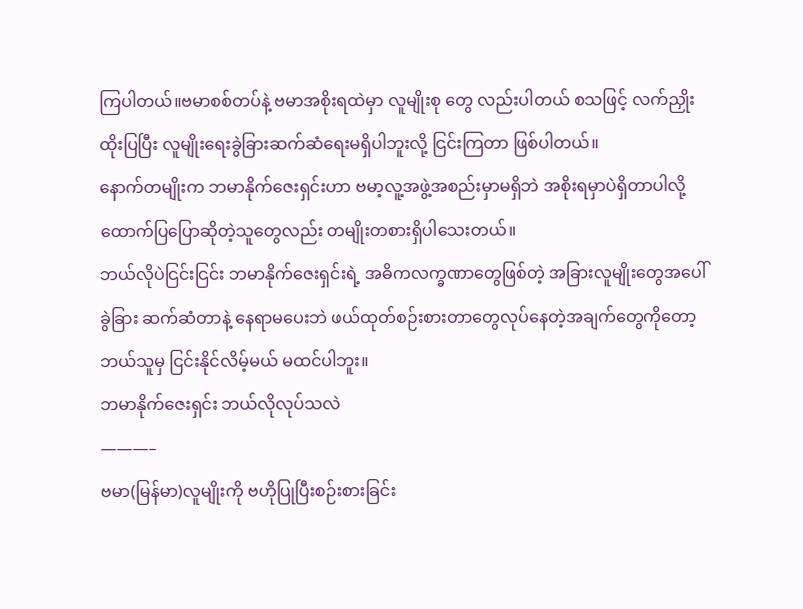ကြပါတယ်။ဗမာစစ်တပ်နဲ့ ဗမာအစိုးရထဲမှာ လူမျိုးစု တွေ လည်းပါတယ် စသဖြင့် လက်ညှိုးထိုးပြပြီး လူမျိုးရေးခွဲခြားဆက်ဆံရေးမရှိပါဘူးလို့ ငြင်းကြတာ ဖြစ်ပါတယ်။
နောက်တမျိုးက ဘမာနိုက်ဇေးရှင်းဟာ ဗမာ့လူ့အဖွဲ့အစည်းမှာမရှိဘဲ အစိုးရမှာပဲရှိတာပါလို့ ထောက်ပြပြောဆိုတဲ့သူတွေလည်း တမျိုးတစားရှိပါသေးတယ်။
ဘယ်လိုပဲငြင်းငြင်း ဘမာနိုက်ဇေးရှင်းရဲ့ အဓိကလက္ခဏာတွေဖြစ်တဲ့ အခြားလူမျိုးတွေအပေါ် ခွဲခြား ဆက်ဆံတာနဲ့ နေရာမပေးဘဲ ဖယ်ထုတ်စဉ်းစားတာတွေလုပ်နေတဲ့အချက်တွေကိုတော့ ဘယ်သူမှ ငြင်းနိုင်လိမ့်မယ် မထင်ပါဘူး။
ဘမာနိုက်ဇေးရှင်း ဘယ်လိုလုပ်သလဲ
———–
ဗမာ(မြန်မာ)လူမျိုးကို ဗဟိုပြုပြီးစဉ်းစားခြင်း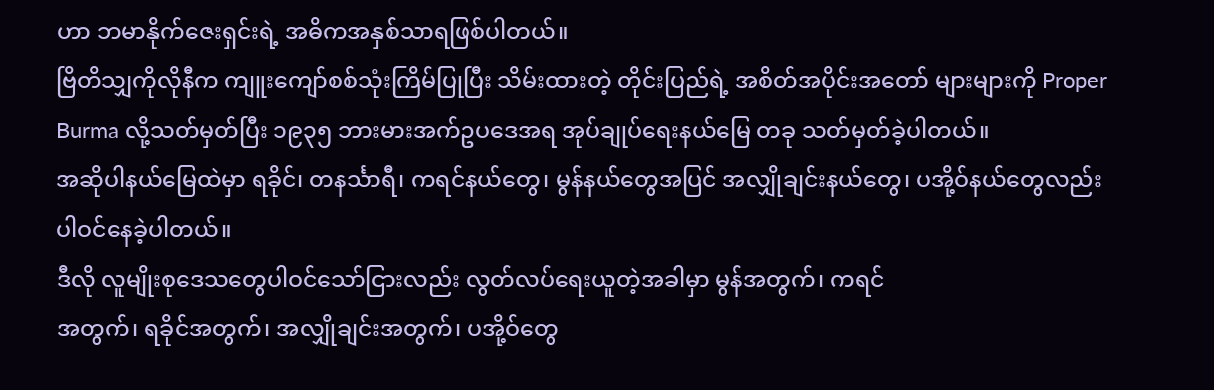ဟာ ဘမာနိုက်ဇေးရှင်းရဲ့ အဓိကအနှစ်သာရဖြစ်ပါတယ်။
ဗြိတိသျှကိုလိုနီက ကျူးကျော်စစ်သုံးကြိမ်ပြုပြီး သိမ်းထားတဲ့ တိုင်းပြည်ရဲ့ အစိတ်အပိုင်းအတော် များများကို Proper Burma လို့သတ်မှတ်ပြီး ၁၉၃၅ ဘားမားအက်ဥပဒေအရ အုပ်ချုပ်ရေးနယ်မြေ တခု သတ်မှတ်ခဲ့ပါတယ်။
အဆိုပါနယ်မြေထဲမှာ ရခိုင်၊ တနင်္သာရီ၊ ကရင်နယ်တွေ၊ မွန်နယ်တွေအပြင် အလျှိုချင်းနယ်တွေ၊ ပအို့ဝ်နယ်တွေလည်း ပါဝင်နေခဲ့ပါတယ်။
ဒီလို လူမျိုးစုဒေသတွေပါဝင်သော်ငြားလည်း လွတ်လပ်ရေးယူတဲ့အခါမှာ မွန်အတွက်၊ ကရင်
အတွက်၊ ရခိုင်အတွက်၊ အလျှိုချင်းအတွက်၊ ပအို့ဝ်တွေ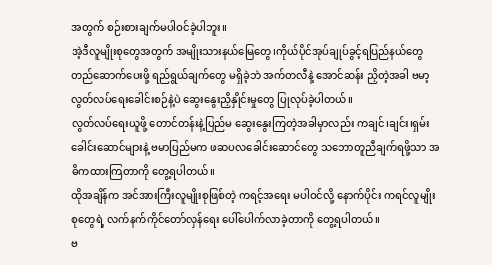အတွက် စဉ်းစားချက်မပါဝင်ခဲ့ပါဘူး။
အဲ့ဒီလူမျိုးစုတွေအတွက် အမျိုးသားနယ်မြေတွေ၊ကိုယ်ပိုင်အုပ်ချုပ်ခွင့်ရပြည်နယ်တွေ တည်ဆောက်ပေးဖို့ ရည်ရွယ်ချက်တွေ မရှိခဲ့ဘဲ အက်တလီနဲ့ အောင်ဆန်း ညှိတဲ့အခါ ဗမာ့လွတ်လပ်ရေးခေါင်းစဉ်နဲ့ပဲ ဆွေးနွေးညှိနှိုင်းမှုတွေ ပြုလုပ်ခဲ့ပါတယ်။
လွတ်လပ်ရေးယူဖို့ တောင်တန်းနဲ့ပြည်မ ဆွေးနွေးကြတဲ့အခါမှာလည်း ကချင်၊ချင်း၊ရှမ်း ခေါင်းဆောင်များနဲ့ ဗမာပြည်မက ဖဆပလခေါင်းဆောင်တွေ သဘောတူညီချက်ရဖို့သာ အဓိကထားကြတာကို တွေ့ရပါတယ်။
ထိုအချိန်က အင်အားကြီးလူမျိုးစုဖြစ်တဲ့ ကရင့်အရေး မပါဝင်လို့ နောက်ပိုင်း ကရင်လူမျိုးစုတွေရဲ့ လက်နက်ကိုင်တော်လှန်ရေး ပေါ်ပေါက်လာခဲ့တာကို တွေ့ရပါတယ်။
ဗ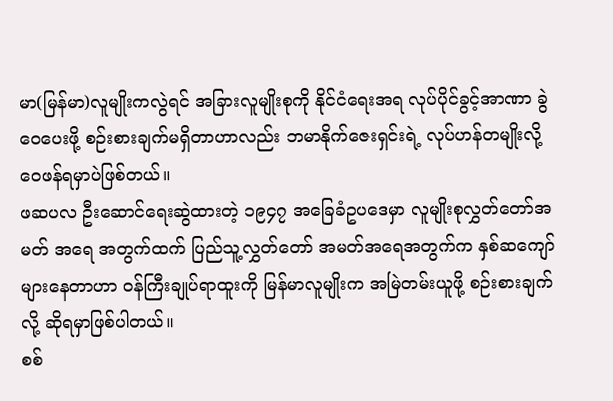မာ(မြန်မာ)လူမျိုးကလွဲရင် အခြားလူမျိုးစုကို နိုင်ငံရေးအရ လုပ်ပိုင်ခွင့်အာဏာ ခွဲဝေပေးဖို့ စဉ်းစားချက်မရှိတာဟာလည်း ဘမာနိုက်ဇေးရှင်းရဲ့ လုပ်ဟန်တမျိုးလို့ ဝေဖန်ရမှာပဲဖြစ်တယ်။
ဖဆပလ ဦးဆောင်ရေးဆွဲထားတဲ့ ၁၉၄၇ အခြေခံဥပဒေမှာ လူမျိုးစုလွှတ်တော်အမတ် အရေ အတွက်ထက် ပြည်သူ့လွှတ်တော် အမတ်အရေအတွက်က နှစ်ဆကျော်များနေတာဟာ ဝန်ကြီးချုပ်ရာထူးကို မြန်မာလူမျိုးက အမြဲတမ်းယူဖို့ စဉ်းစားချက်လို့ ဆိုရမှာဖြစ်ပါတယ်။
စစ်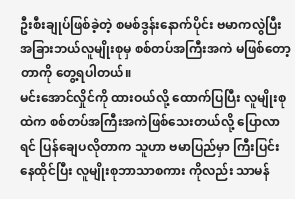ဦးစီးချုပ်ဖြစ်ခဲ့တဲ့ စမစ်ဒွန်းနောက်ပိုင်း ဗမာကလွဲပြီး အခြားဘယ်လူမျိုးစုမှ စစ်တပ်အကြီးအကဲ မဖြစ်တော့တာကို တွေ့ရပါတယ်။
မင်းအောင်လှိုင်ကို ထားဝယ်လို့ ထောက်ပြပြီး လူမျိုးစုထဲက စစ်တပ်အကြီးအကဲဖြစ်သေးတယ်လို့ ပြောလာရင် ပြန်ချေပလိုတာက သူဟာ ဗမာပြည်မှာ ကြီးပြင်းနေထိုင်ပြီး လူမျိုးစုဘာသာစကား ကိုလည်း သာမန်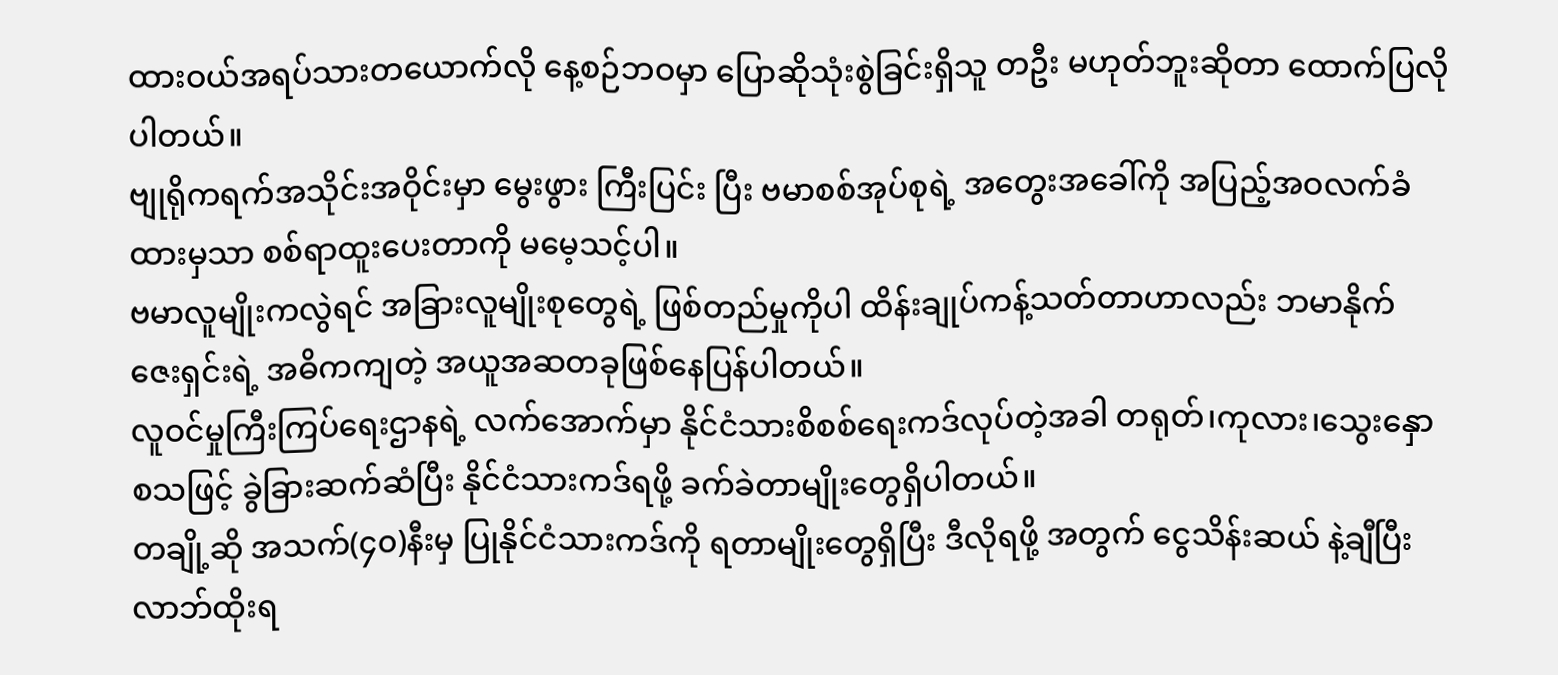ထားဝယ်အရပ်သားတယောက်လို နေ့စဉ်ဘဝမှာ ပြောဆိုသုံးစွဲခြင်းရှိသူ တဦး မဟုတ်ဘူးဆိုတာ ထောက်ပြလိုပါတယ်။
ဗျုရိုကရက်အသိုင်းအဝိုင်းမှာ မွေးဖွား ကြီးပြင်း ပြီး ဗမာစစ်အုပ်စုရဲ့ အတွေးအခေါ်ကို အပြည့်အဝလက်ခံထားမှသာ စစ်ရာထူးပေးတာကို မမေ့သင့်ပါ။
ဗမာလူမျိုးကလွဲရင် အခြားလူမျိုးစုတွေရဲ့ ဖြစ်တည်မှုကိုပါ ထိန်းချုပ်ကန့်သတ်တာဟာလည်း ဘမာနိုက် ဇေးရှင်းရဲ့ အဓိကကျတဲ့ အယူအဆတခုဖြစ်နေပြန်ပါတယ်။
လူဝင်မှုကြီးကြပ်ရေးဌာနရဲ့ လက်အောက်မှာ နိုင်ငံသားစိစစ်ရေးကဒ်လုပ်တဲ့အခါ တရုတ်၊ကုလား၊သွေးနှော စသဖြင့် ခွဲခြားဆက်ဆံပြီး နိုင်ငံသားကဒ်ရဖို့ ခက်ခဲတာမျိုးတွေရှိပါတယ်။
တချို့ဆို အသက်(၄၀)နီးမှ ပြုနိုင်ငံသားကဒ်ကို ရတာမျိုးတွေရှိပြီး ဒီလိုရဖို့ အတွက် ငွေသိန်းဆယ် နဲ့ချီပြီး လာဘ်ထိုးရ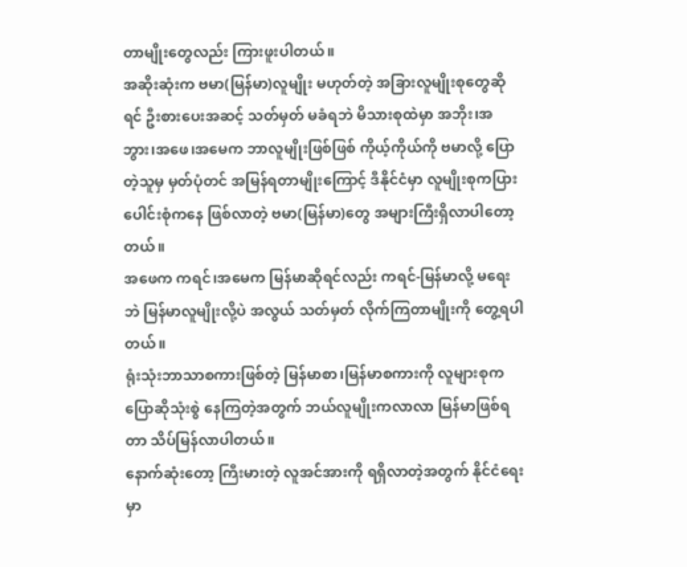တာမျိုးတွေလည်း ကြားဖူးပါတယ်။
အဆိုးဆုံးက ဗမာ(မြန်မာ)လူမျိုး မဟုတ်တဲ့ အခြားလူမျိုးစုတွေဆိုရင် ဦးစားပေးအဆင့် သတ်မှတ် မခံရဘဲ မိသားစုထဲမှာ အဘိုး၊အဘွား၊အဖေ၊အမေက ဘာလူမျိုးဖြစ်ဖြစ် ကိုယ့်ကိုယ်ကို ဗမာလို့ ပြောတဲ့သူမှ မှတ်ပုံတင် အမြန်ရတာမျိုးကြောင့် ဒီနိုင်ငံမှာ လူမျိုးစုကပြားပေါင်းစုံကနေ ဖြစ်လာတဲ့ ဗမာ(မြန်မာ)တွေ အများကြီးရှိလာပါတော့တယ်။
အဖေက ကရင်၊အမေက မြန်မာဆိုရင်လည်း ကရင်-မြန်မာလို့ မရေးဘဲ မြန်မာလူမျိုးလို့ပဲ အလွယ် သတ်မှတ် လိုက်ကြတာမျိုးကို တွေ့ရပါတယ်။
ရုံးသုံးဘာသာစကားဖြစ်တဲ့ မြန်မာစာ၊မြန်မာစကားကို လူများစုက ပြောဆိုသုံးစွဲ နေကြတဲ့အတွက် ဘယ်လူမျိုးကလာလာ မြန်မာဖြစ်ရတာ သိပ်မြန်လာပါတယ်။
နောက်ဆုံးတော့ ကြီးမားတဲ့ လူအင်အားကို ရရှိလာတဲ့အတွက် နိုင်ငံရေးမှာ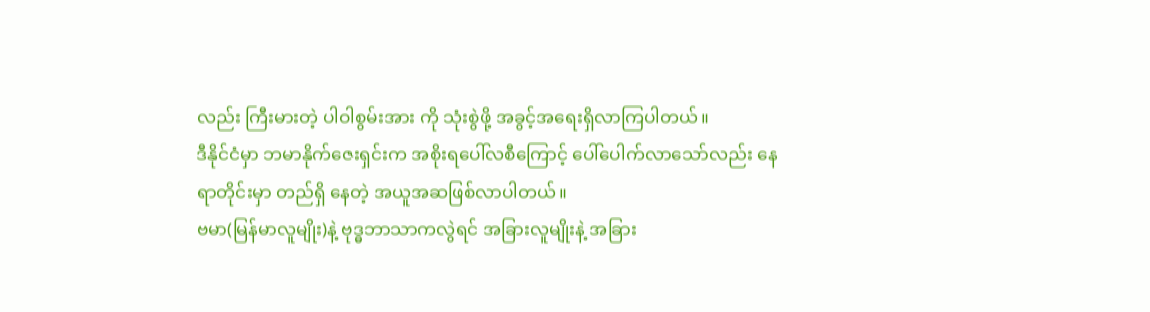လည်း ကြီးမားတဲ့ ပါဝါစွမ်းအား ကို သုံးစွဲဖို့ အခွင့်အရေးရှိလာကြပါတယ်။
ဒီနိုင်ငံမှာ ဘမာနိုက်ဇေးရှင်းက အစိုးရပေါ်လစီကြောင့် ပေါ်ပေါက်လာသော်လည်း နေရာတိုင်းမှာ တည်ရှိ နေတဲ့ အယူအဆဖြစ်လာပါတယ်။
ဗမာ(မြန်မာလူမျိုး)နဲ့ ဗုဒ္ဓဘာသာကလွဲရင် အခြားလူမျိုးနဲ့ အခြား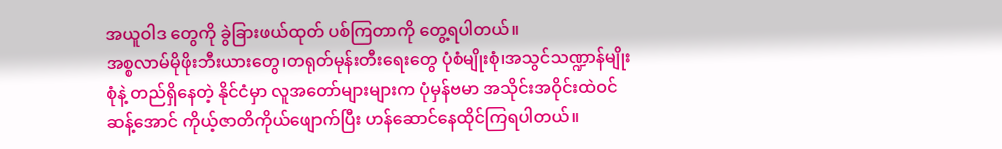အယူဝါဒ တွေကို ခွဲခြားဖယ်ထုတ် ပစ်ကြတာကို တွေ့ရပါတယ်။
အစ္စလာမ်မိုဖိုးဘီးယားတွေ၊တရုတ်မုန်းတီးရေးတွေ ပုံစံမျိုးစုံ၊အသွင်သဏ္ဍာန်မျိုးစုံနဲ့ တည်ရှိနေတဲ့ နိုင်ငံမှာ လူအတော်များများက ပုံမှန်ဗမာ အသိုင်းအဝိုင်းထဲဝင် ဆန့်အောင် ကိုယ့်ဇာတိကိုယ်ဖျောက်ပြီး ဟန်ဆောင်နေထိုင်ကြရပါတယ်။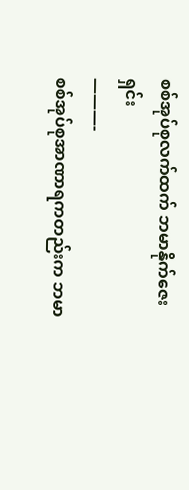စစ်အုပ်စုလက်ထက် ဘမာနိုက်ဇေးရှင်း
———-
စစ်အုပ်စုအာဏာရကတည်းက ဘမာ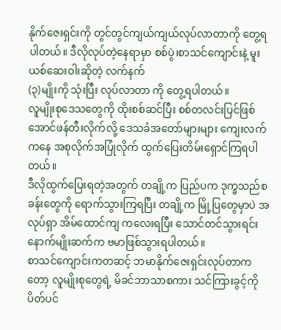နိုက်ဇေးရှင်းကို တွင်တွင်ကျယ်ကျယ်လုပ်လာတာကို တွေ့ရပါတယ်။ ဒီလိုလုပ်တဲ့နေရာမှာ စစ်ပွဲ၊စာသင်ကျောင်းနဲ့ မူးယစ်ဆေးဝါးဆိုတဲ့ လက်နက်
(၃)မျိုးကို သုံးပြီး လုပ်လာတာ ကို တွေ့ရပါတယ်။
လူမျိုးစုဒေသတွေကို ထိုးစစ်ဆင်ပြီး စစ်တလင်းပြင်ဖြစ်အောင်ဖန်တီးလိုက်လို့ ဒေသခံအတော်များများ ကျေးလက်ကနေ အစုလိုက်အပြုံလိုက် ထွက်ပြေးတိမ်းရှောင်ကြရပါတယ်။
ဒီလိုထွက်ပြေးရတဲ့အတွက် တချို့က ပြည်ပက ဒုက္ခသည်စခန်းတွေကို ရောက်သွားကြရပြီး တချို့က မြို့ပြတွေမှာပဲ အလုပ်ရှာ အိမ်ထောင်ကျ ကလေးရပြီး သောင်တင်သွားရင်း နောက်မျိုးဆက်က ဗမာဖြစ်သွားရပါတယ်။
စာသင်ကျောင်းကတဆင့် ဘမာနိုက်ဇေးရှင်းလုပ်တာကတော့ လူမျိုးစုတွေရဲ့ မိခင်ဘာသာစကား သင်ကြားခွင့်ကို ပိတ်ပင်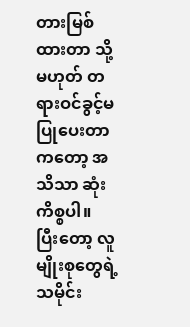တားမြစ်ထားတာ သို့မဟုတ် တရားဝင်ခွင့်မပြုပေးတာကတော့ အသိသာ ဆုံးကိစ္စပါ။
ပြီးတော့ လူမျိုးစုတွေရဲ့ သမိုင်း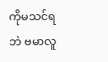ကိုမသင်ရဘဲ ဗမာလူ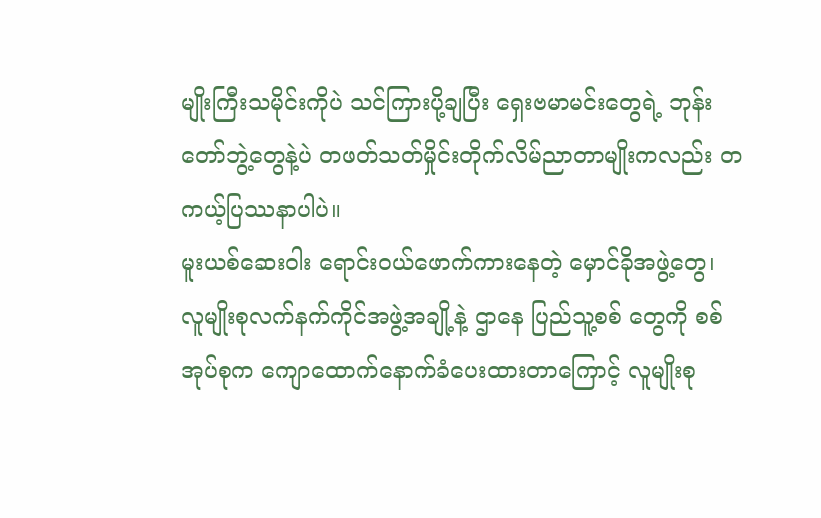မျိုးကြီးသမိုင်းကိုပဲ သင်ကြားပို့ချပြီး ရှေးဗမာမင်းတွေရဲ့ ဘုန်းတော်ဘွဲ့တွေနဲ့ပဲ တဖတ်သတ်မှိုင်းတိုက်လိမ်ညာတာမျိုးကလည်း တကယ့်ပြဿနာပါပဲ။
မူးယစ်ဆေးဝါး ရောင်းဝယ်ဖောက်ကားနေတဲ့ မှောင်ခိုအဖွဲ့တွေ၊ လူမျိုးစုလက်နက်ကိုင်အဖွဲ့အချို့နဲ့ ဌာနေ ပြည်သူ့စစ် တွေကို စစ်အုပ်စုက ကျောထောက်နောက်ခံပေးထားတာကြောင့် လူမျိုးစု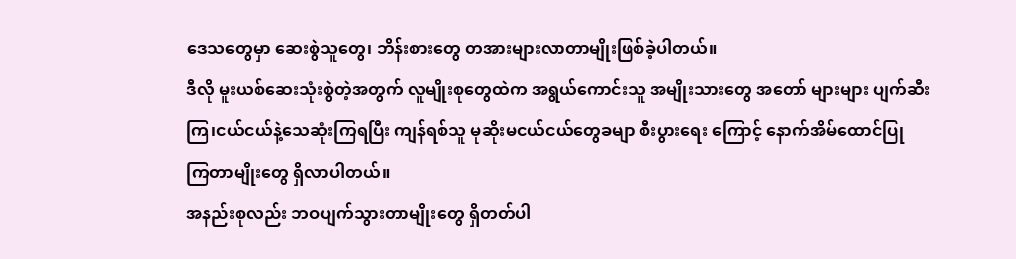ဒေသတွေမှာ ဆေးစွဲသူတွေ၊ ဘိန်းစားတွေ တအားများလာတာမျိုးဖြစ်ခဲ့ပါတယ်။
ဒီလို မူးယစ်ဆေးသုံးစွဲတဲ့အတွက် လူမျိုးစုတွေထဲက အရွယ်ကောင်းသူ အမျိုးသားတွေ အတော် များများ ပျက်ဆီးကြ၊ငယ်ငယ်နဲ့သေဆုံးကြရပြီး ကျန်ရစ်သူ မုဆိုးမငယ်ငယ်တွေခမျာ စီးပွားရေး ကြောင့် နောက်အိမ်ထောင်ပြု ကြတာမျိုးတွေ ရှိလာပါတယ်။
အနည်းစုလည်း ဘဝပျက်သွားတာမျိုးတွေ ရှိတတ်ပါ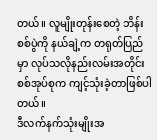တယ်။ လူမျိုးတုန်းစေတဲ့ ဘိန်းစစ်ပွဲကို နယ်ချဲ့က တရုတ်ပြည်မှာ လုပ်သလိုနည်းလမ်းအတိုင်း စစ်အုပ်စုက ကျင့်သုံးခဲ့တာဖြစ်ပါတယ်။
ဒီလက်နက်သုံးမျိုးအ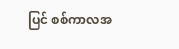ပြင် စစ်ကာလအ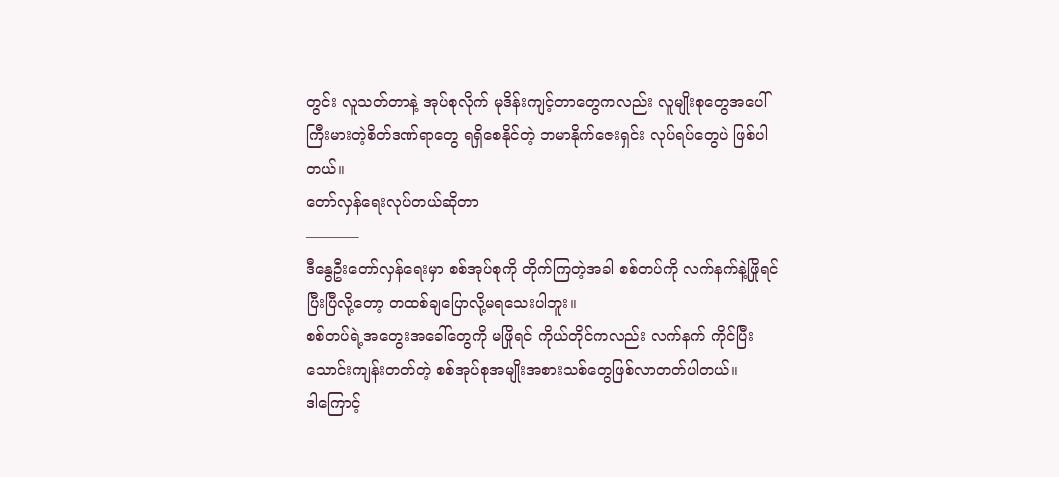တွင်း လူသတ်တာနဲ့ အုပ်စုလိုက် မုဒိန်းကျင့်တာတွေကလည်း လူမျိုးစုတွေအပေါ် ကြီးမားတဲ့စိတ်ဒဏ်ရာတွေ ရရှိစေနိုင်တဲ့ ဘမာနိုက်ဇေးရှင်း လုပ်ရပ်တွေပဲ ဖြစ်ပါတယ်။
တော်လှန်ရေးလုပ်တယ်ဆိုတာ
———–
ဒီနွေဦးတော်လှန်ရေးမှာ စစ်အုပ်စုကို တိုက်ကြတဲ့အခါ စစ်တပ်ကို လက်နက်နဲ့ဖြိုရင် ပြီးပြီလို့တော့ တထစ်ချပြောလို့မရသေးပါဘူး။
စစ်တပ်ရဲ့အတွေးအခေါ်တွေကို မဖြိုရင် ကိုယ်တိုင်ကလည်း လက်နက် ကိုင်ပြီး သောင်းကျန်းတတ်တဲ့ စစ်အုပ်စုအမျိုးအစားသစ်တွေဖြစ်လာတတ်ပါတယ်။
ဒါကြောင့်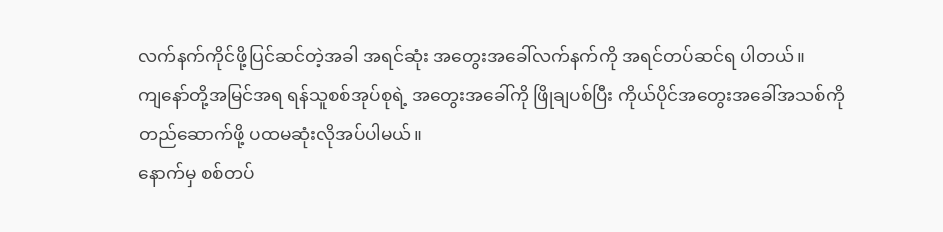လက်နက်ကိုင်ဖို့ပြင်ဆင်တဲ့အခါ အရင်ဆုံး အတွေးအခေါ်လက်နက်ကို အရင်တပ်ဆင်ရ ပါတယ်။
ကျနော်တို့အမြင်အရ ရန်သူစစ်အုပ်စုရဲ့ အတွေးအခေါ်ကို ဖြိုချပစ်ပြီး ကိုယ်ပိုင်အတွေးအခေါ်အသစ်ကို တည်ဆောက်ဖို့ ပထမဆုံးလိုအပ်ပါမယ်။
နောက်မှ စစ်တပ်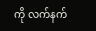ကို လက်နက်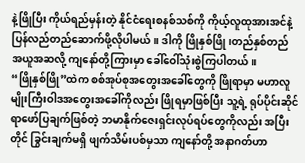နဲ့ဖြိုပြီး ကိုယ်ရည်မှန်းတဲ့ နိုင်ငံရေးစနစ်သစ်ကို ကိုယ့်လူထုအားအင်နဲ့ ပြန်လည်တည်ဆောက်ဖို့လိုပါမယ်။ ဒါကို ဖြိုနှစ်ဖြို၊တည်နှစ်တည် အယူအဆလို့ ကျနော်တို့ကြားမှာ ခေါ်ဝေါ်သုံးစွဲကြပါတယ်။
“ဖြိုနှစ်ဖြို”ထဲက စစ်အုပ်စုအတွေးအခေါ်တွေကို ဖြိုရာမှာ မဟာလူမျိုးကြီးဝါဒအတွေးအခေါ်ကိုလည်း ဖြိုရမှာဖြစ်ပြီး သူ့ရဲ့ ရုပ်ပိုင်းဆိုင်ရာဖော်ပြချက်ဖြစ်တဲ့ ဘမာနိုက်ဇေးရှင်းလုပ်ရပ်တွေကိုလည်း အပြီး တိုင် ခြွင်းချက်မရှိ ဖျက်သိမ်းပစ်မှသာ ကျနော်တို့ အနာဂတ်ဟာ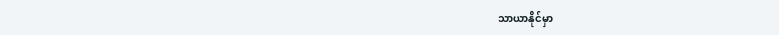သာယာနိုင်မှာ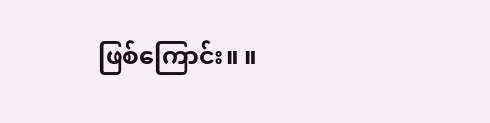ဖြစ်ကြောင်း။ ။